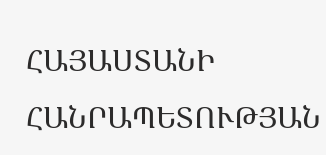ՀԱՅԱՍՏԱՆԻ ՀԱՆՐԱՊԵՏՈՒԹՅԱՆ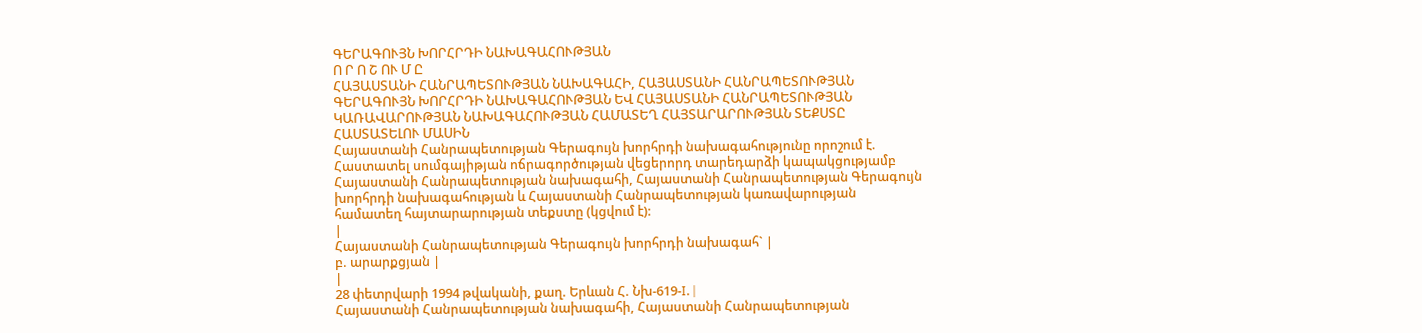ԳԵՐԱԳՈՒՅՆ ԽՈՐՀՐԴԻ ՆԱԽԱԳԱՀՈՒԹՅԱՆ
Ո Ր Ո Շ ՈՒ Մ Ը
ՀԱՅԱՍՏԱՆԻ ՀԱՆՐԱՊԵՏՈՒԹՅԱՆ ՆԱԽԱԳԱՀԻ, ՀԱՅԱՍՏԱՆԻ ՀԱՆՐԱՊԵՏՈՒԹՅԱՆ ԳԵՐԱԳՈՒՅՆ ԽՈՐՀՐԴԻ ՆԱԽԱԳԱՀՈՒԹՅԱՆ ԵՎ ՀԱՅԱՍՏԱՆԻ ՀԱՆՐԱՊԵՏՈՒԹՅԱՆ ԿԱՌԱՎԱՐՈՒԹՅԱՆ ՆԱԽԱԳԱՀՈՒԹՅԱՆ ՀԱՄԱՏԵՂ ՀԱՅՏԱՐԱՐՈՒԹՅԱՆ ՏԵՔՍՏԸ ՀԱՍՏԱՏԵԼՈՒ ՄԱՍԻՆ
Հայաստանի Հանրապետության Գերագույն խորհրդի նախագահությունը որոշում է.
Հաստատել սումգայիթյան ոճրագործության վեցերորդ տարեդարձի կապակցությամբ Հայաստանի Հանրապետության նախագահի, Հայաստանի Հանրապետության Գերագույն խորհրդի նախագահության և Հայաստանի Հանրապետության կառավարության համատեղ հայտարարության տեքստը (կցվում է):
|
Հայաստանի Հանրապետության Գերագույն խորհրդի նախագահ` |
բ. արարքցյան |
|
28 փետրվարի 1994 թվականի, քաղ. Երևան Հ. Նխ-619-I. |
Հայաստանի Հանրապետության նախագահի, Հայաստանի Հանրապետության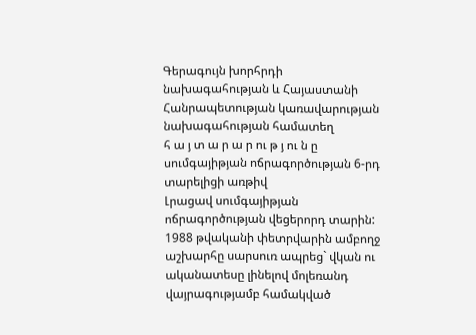Գերագույն խորհրդի նախագահության և Հայաստանի Հանրապետության կառավարության նախագահության համատեղ
հ ա յ տ ա ր ա ր ու թ յ ու ն ը
սումգայիթյան ոճրագործության 6-րդ տարելիցի առթիվ
Լրացավ սումգայիթյան ոճրագործության վեցերորդ տարին: 1988 թվականի փետրվարին ամբողջ աշխարհը սարսուռ ապրեց` վկան ու ականատեսը լինելով մոլեռանդ վայրագությամբ համակված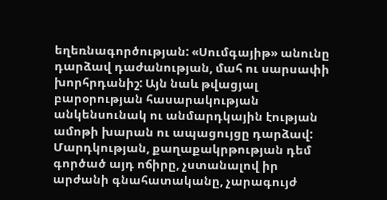եղեռնագործության: «Սումգայիթ» անունը դարձավ դաժանության, մահ ու սարսափի խորհրդանիշ: Այն նաև թվացյալ բարօրության հասարակության անկենսունակ ու անմարդկային էության ամոթի խարան ու ապացույցը դարձավ:
Մարդկության, քաղաքակրթության դեմ գործած այդ ոճիրը, չստանալով իր արժանի գնահատականը, չարագույժ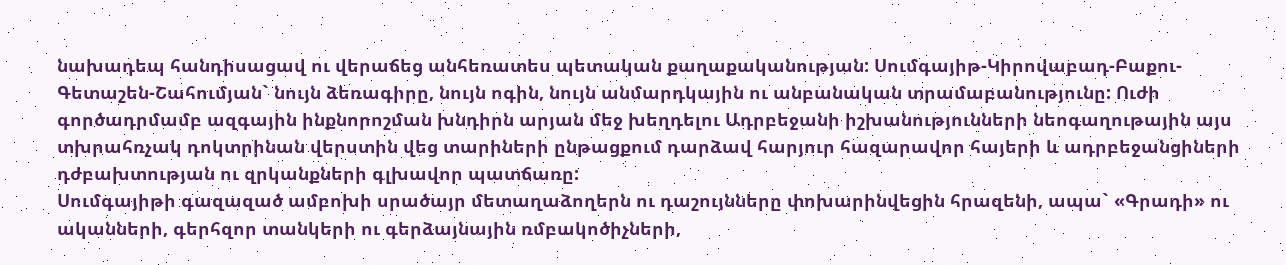նախադեպ հանդիսացավ ու վերաճեց անհեռատես պետական քաղաքականության: Սումգայիթ-Կիրովաբադ-Բաքու-Գետաշեն-Շահումյան` նույն ձեռագիրը, նույն ոգին, նույն անմարդկային ու անբանական տրամաբանությունը: Ուժի գործադրմամբ ազգային ինքնորոշման խնդիրն արյան մեջ խեղդելու Ադրբեջանի իշխանությունների նեոգաղութային այս տխրահռչակ դոկտրինան վերստին վեց տարիների ընթացքում դարձավ հարյուր հազարավոր հայերի և ադրբեջանցիների դժբախտության ու զրկանքների գլխավոր պատճառը:
Սումգայիթի գազազած ամբոխի սրածայր մետաղաձողերն ու դաշույնները փոխարինվեցին հրազենի, ապա` «Գրադի» ու ականների, գերհզոր տանկերի ու գերձայնային ռմբակոծիչների,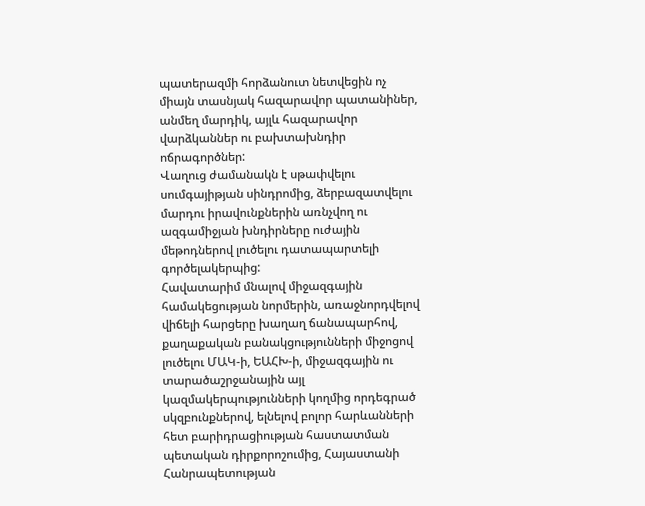պատերազմի հորձանուտ նետվեցին ոչ միայն տասնյակ հազարավոր պատանիներ, անմեղ մարդիկ, այլև հազարավոր վարձկաններ ու բախտախնդիր ոճրագործներ:
Վաղուց ժամանակն է սթափվելու սումգայիթյան սինդրոմից, ձերբազատվելու մարդու իրավունքներին առնչվող ու ազգամիջյան խնդիրները ուժային մեթոդներով լուծելու դատապարտելի գործելակերպից:
Հավատարիմ մնալով միջազգային համակեցության նորմերին, առաջնորդվելով վիճելի հարցերը խաղաղ ճանապարհով, քաղաքական բանակցությունների միջոցով լուծելու ՄԱԿ-ի, ԵԱՀԽ-ի, միջազգային ու տարածաշրջանային այլ կազմակերպությունների կողմից որդեգրած սկզբունքներով, ելնելով բոլոր հարևանների հետ բարիդրացիության հաստատման պետական դիրքորոշումից, Հայաստանի Հանրապետության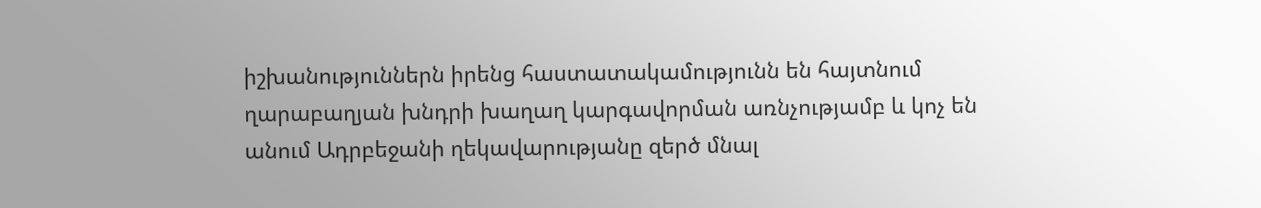իշխանություններն իրենց հաստատակամությունն են հայտնում ղարաբաղյան խնդրի խաղաղ կարգավորման առնչությամբ և կոչ են անում Ադրբեջանի ղեկավարությանը զերծ մնալ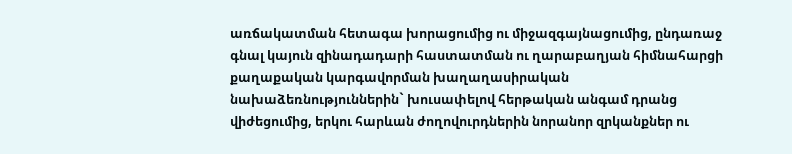առճակատման հետագա խորացումից ու միջազգայնացումից, ընդառաջ գնալ կայուն զինադադարի հաստատման ու ղարաբաղյան հիմնահարցի քաղաքական կարգավորման խաղաղասիրական նախաձեռնություններին` խուսափելով հերթական անգամ դրանց վիժեցումից, երկու հարևան ժողովուրդներին նորանոր զրկանքներ ու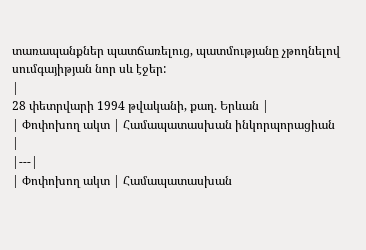տառապանքներ պատճառելուց, պատմությանը չթողնելով սումգայիթյան նոր սև էջեր:
|
28 փետրվարի 1994 թվականի, քաղ. Երևան |
| Փոփոխող ակտ | Համապատասխան ինկորպորացիան |
|---|
| Փոփոխող ակտ | Համապատասխան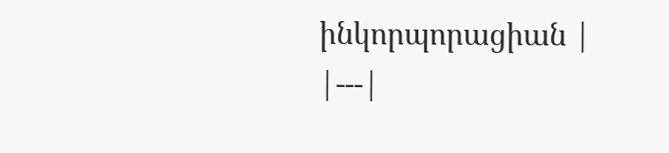ինկորպորացիան |
|---|